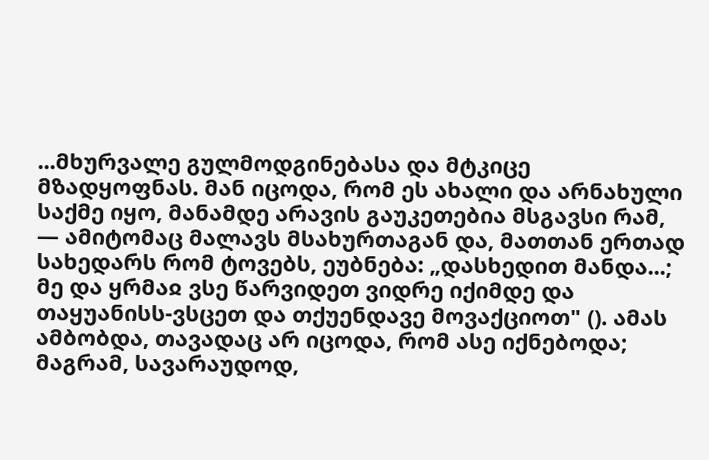...მხურვალე გულმოდგინებასა და მტკიცე მზადყოფნას. მან იცოდა, რომ ეს ახალი და არნახული საქმე იყო, მანამდე არავის გაუკეთებია მსგავსი რამ, — ამიტომაც მალავს მსახურთაგან და, მათთან ერთად სახედარს რომ ტოვებს, ეუბნება: „დასხედით მანდა...; მე და ყრმაჲ ვსე წარვიდეთ ვიდრე იქიმდე და თაყუანისს-ვსცეთ და თქუენდავე მოვაქციოთ" (). ამას ამბობდა, თავადაც არ იცოდა, რომ ასე იქნებოდა; მაგრამ, სავარაუდოდ,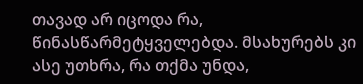თავად არ იცოდა რა, წინასწარმეტყველებდა. მსახურებს კი ასე უთხრა, რა თქმა უნდა,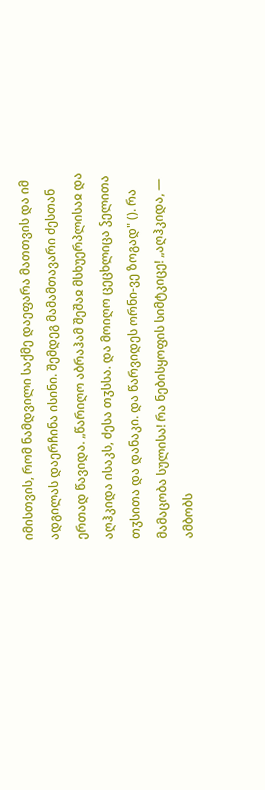იმისთვის, რომ ნამდვილი საქმე დაეფარა მათთვის და იმ ადგილას დაერჩინა ისინი. შემდეგ მამამთავარი ძესთან ერთად წავიდა. „წარიღო აბრაჰამ შეშაჲ მსხუერპლისაჲ და აღჰკიდა ისაკს, ძესა თჳსსა. და მოიღო ცეცხლიცა ჴელითა თჳსითა და დანაკი. და წარვიდეს ორნი-ვე ზოგად" (). რა მამაცობა სულისა! რა ნებისყოფის სიმტკიცე! „აღჰკიდა, — ამბობს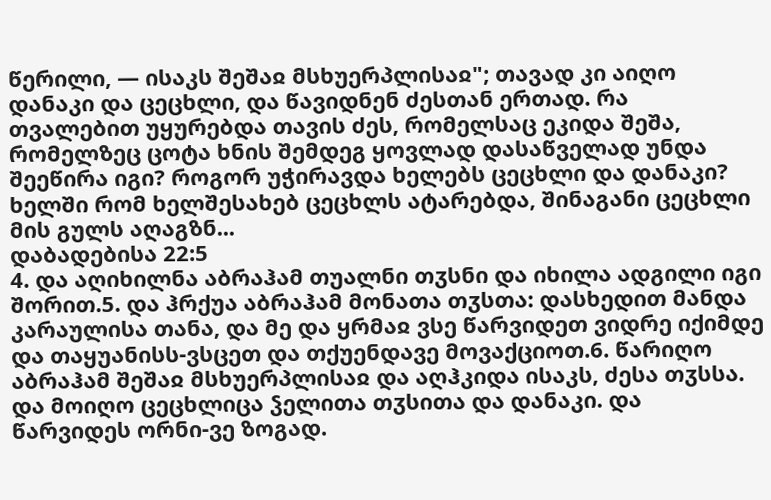წერილი, — ისაკს შეშაჲ მსხუერპლისაჲ"; თავად კი აიღო დანაკი და ცეცხლი, და წავიდნენ ძესთან ერთად. რა თვალებით უყურებდა თავის ძეს, რომელსაც ეკიდა შეშა, რომელზეც ცოტა ხნის შემდეგ ყოვლად დასაწველად უნდა შეეწირა იგი? როგორ უჭირავდა ხელებს ცეცხლი და დანაკი? ხელში რომ ხელშესახებ ცეცხლს ატარებდა, შინაგანი ცეცხლი მის გულს აღაგზნ...
დაბადებისა 22:5
4. და აღიხილნა აბრაჰამ თუალნი თჳსნი და იხილა ადგილი იგი შორით.5. და ჰრქუა აბრაჰამ მონათა თჳსთა: დასხედით მანდა კარაულისა თანა, და მე და ყრმაჲ ვსე წარვიდეთ ვიდრე იქიმდე და თაყუანისს-ვსცეთ და თქუენდავე მოვაქციოთ.6. წარიღო აბრაჰამ შეშაჲ მსხუერპლისაჲ და აღჰკიდა ისაკს, ძესა თჳსსა. და მოიღო ცეცხლიცა ჴელითა თჳსითა და დანაკი. და წარვიდეს ორნი-ვე ზოგად.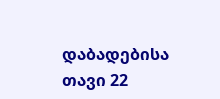დაბადებისა თავი 22